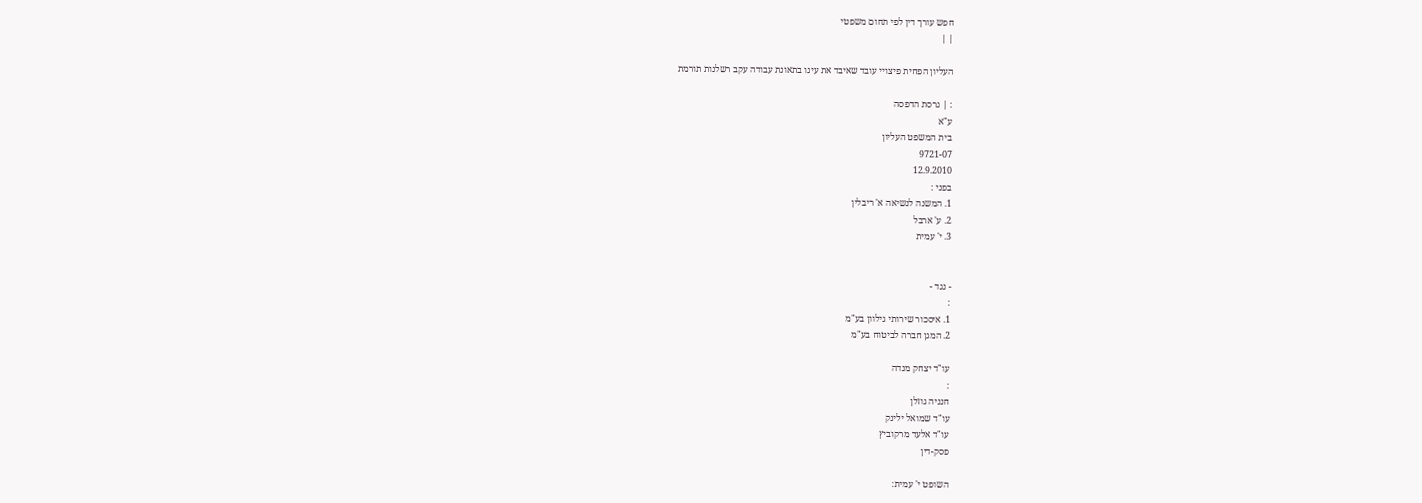חפש עורך דין לפי תחום משפטי
| |

העליון הפחית פיצויי עובד שאיבד את עינו בתאונת עבודה עקב רשלנות תורמת

: | גרסת הדפסה
ע"א
בית המשפט העליון
9721-07
12.9.2010
בפני :
1. המשנה לנשיאה א' ריבלין
2. ע' ארבל
3. י' עמית


- נגד -
:
1. איסכור שירותי גילוון בע"מ
2. המגן חברה לביטוח בע"מ

עו"ד יצחק מנדה
:
חנניה גוזלן
עו"ד שמואל ילינק
עו"ד אלעד מרקוביץ
פסק-דין

השופט י' עמית: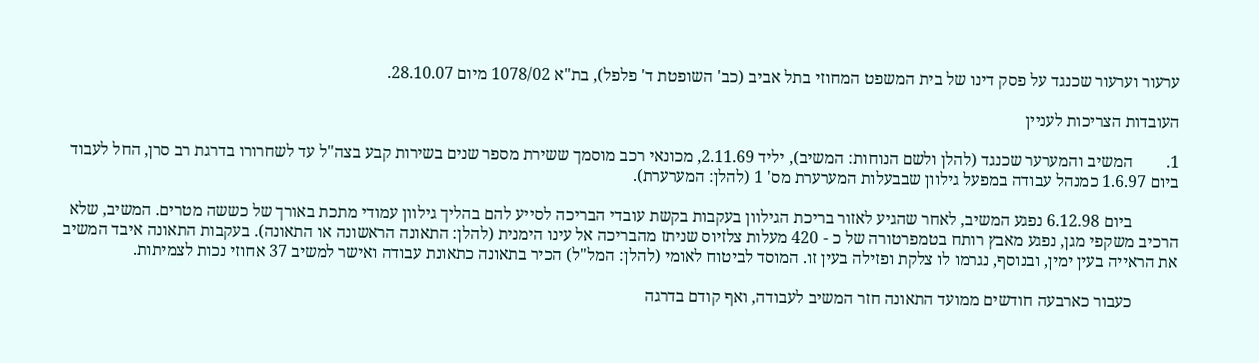ערעור וערעור שכנגד על פסק דינו של בית המשפט המחוזי בתל אביב (כב' השופטת ד' פלפל), בת"א 1078/02 מיום 28.10.07.

העובדות הצריכות לעניין

1.        המשיב והמערער שכנגד (להלן ולשם הנוחות: המשיב), יליד 2.11.69, מכונאי רכב מוסמך ששירת מספר שנים בשירות קבע בצה"ל עד לשחרורו בדרגת רב סרן, החל לעבוד ביום 1.6.97 כמנהל עבודה במפעל גילוון שבבעלות המערערת מס' 1 (להלן: המערערת).

           ביום 6.12.98 נפגע המשיב, לאחר שהגיע לאזור בריכת הגילוון בעקבות בקשת עובדי הבריכה לסייע להם בהליך גילוון עמודי מתכת באורך של כששה מטרים. המשיב, שלא הרכיב משקפי מגן, נפגע מאבץ רותח בטמפרטורה של כ - 420 מעלות צלזיוס שניתז מהבריכה אל עינו הימנית (להלן: התאונה הראשונה או התאונה). בעקבות התאונה איבד המשיב את הראייה בעין ימין, ובנוסף, נגרמו לו צלקת ופזילה בעין זו. המוסד לביטוח לאומי (להלן: המל"ל) הכיר בתאונה כתאונת עבודה ואישר למשיב 37 אחוזי נכות לצמיתות.

           כעבור כארבעה חודשים ממועד התאונה חזר המשיב לעבודה, ואף קודם בדרגה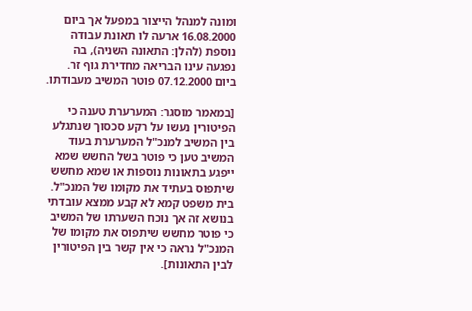ומונה למנהל הייצור במפעל אך ביום 16.08.2000 ארעה לו תאונת עבודה נוספת (להלן: התאונה השניה), בה נפגעה עינו הבריאה מחדירת גוף זר. ביום 07.12.2000 פוטר המשיב מעבודתו.

[במאמר מוסגר: המערערת טענה כי הפיטורין נעשו על רקע סכסוך שנתגלע בין המשיב למנכ"ל המערערת בעוד המשיב טען כי פוטר בשל החשש שמא ייפגע בתאונות נוספות או שמא מחשש שיתפוס בעתיד את מקומו של המנכ"ל. בית משפט קמא לא קבע ממצא עובדתי בנושא זה אך נוכח השערתו של המשיב כי פוטר מחשש שיתפוס את מקומו של המנכ"ל נראה כי אין קשר בין הפיטורין לבין התאונות].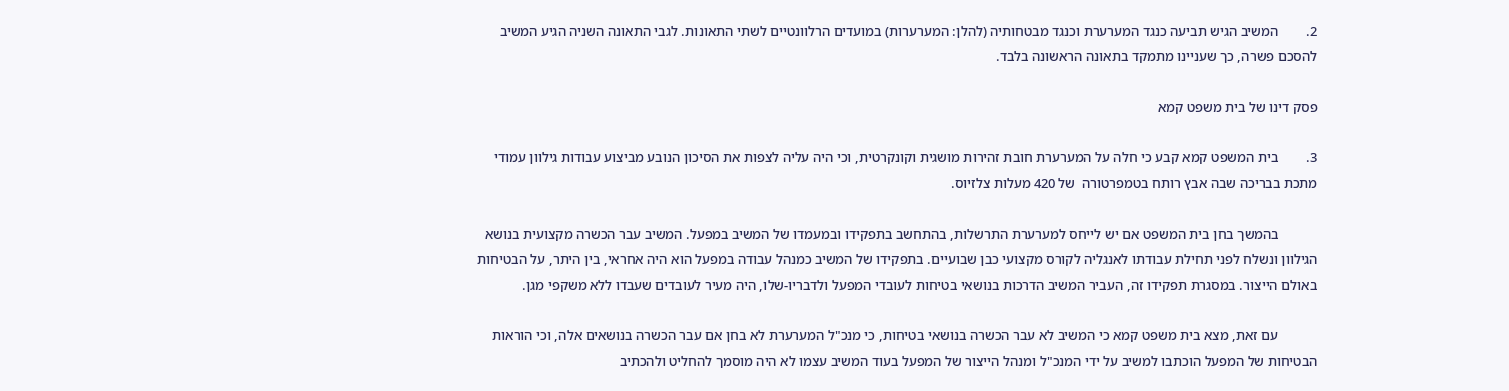2.        המשיב הגיש תביעה כנגד המערערת וכנגד מבטחותיה (להלן: המערערות) במועדים הרלוונטיים לשתי התאונות. לגבי התאונה השניה הגיע המשיב להסכם פשרה, כך שעניינו מתמקד בתאונה הראשונה בלבד.

פסק דינו של בית משפט קמא

3.        בית המשפט קמא קבע כי חלה על המערערת חובת זהירות מושגית וקונקרטית, וכי היה עליה לצפות את הסיכון הנובע מביצוע עבודות גילוון עמודי מתכת בבריכה שבה אבץ רותח בטמפרטורה  של 420 מעלות צלזיוס.

           בהמשך בחן בית המשפט אם יש לייחס למערערת התרשלות, בהתחשב בתפקידו ובמעמדו של המשיב במפעל. המשיב עבר הכשרה מקצועית בנושא הגילוון ונשלח לפני תחילת עבודתו לאנגליה לקורס מקצועי כבן שבועיים. בתפקידו של המשיב כמנהל עבודה במפעל הוא היה אחראי, בין היתר, על הבטיחות באולם הייצור. במסגרת תפקידו זה, העביר המשיב הדרכות בנושאי בטיחות לעובדי המפעל ולדבריו-שלו, היה מעיר לעובדים שעבדו ללא משקפי מגן.

           עם זאת, מצא בית משפט קמא כי המשיב לא עבר הכשרה בנושאי בטיחות, כי מנכ"ל המערערת לא בחן אם עבר הכשרה בנושאים אלה, וכי הוראות הבטיחות של המפעל הוכתבו למשיב על ידי המנכ"ל ומנהל הייצור של המפעל בעוד המשיב עצמו לא היה מוסמך להחליט ולהכתיב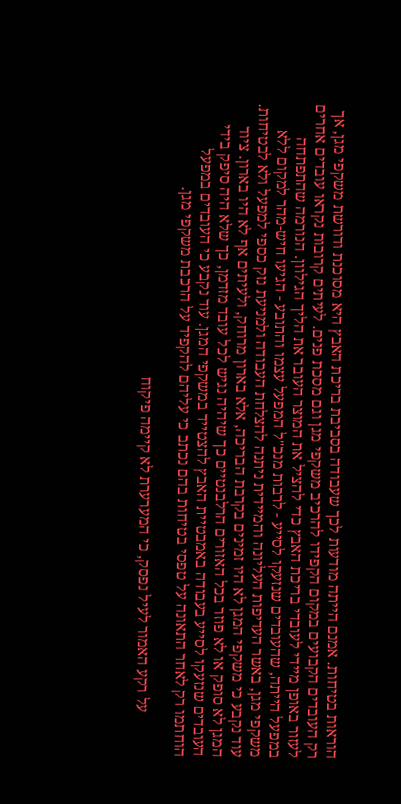הוראות בטיחות. אמנם הייתה מודעות לכך שעבודה בסביבת בריכת האבץ היא מסוכנת ודורשת משקפי מגן, אך רק העובדים הקבועים במקום הקפידו להרכיב משקפי מגן וגם מסכת פנים. לעיתים קרובות נקראו עובדים אחרים לעזור באופן מיידי לעובדי בריכת האבץ כדי להציל את המוצר העובר את הליך הגילוון. הנורמה שהתפתחה במפעל הייתה, שהעובדים שנזעקו לסייע - לרבות מנכ"ל המפעל עצמו והתובע - הגיעו חיש-מהר למקום ללא משקפי מגן, באשר העדיפות העליונה והמיידית ניתנה להצלחת העבודה ולמניעת נזק כספי למפעל ולא לבטיחות. עוד נקבע כי משקפי המגן לא היו זמינים בקרבת הבריכה, אלא בארון מרוחק, ולעיתים אף לא היו בארון. ציוד המגן לא סופק או לא פוזר בכל האזורים הרלבנטיים כך שיהיה נגיש לכל עובד מזדמן, כך שלא היה סיפק בידי העובדים שנזעקו לסייע בעבודה באמבטיית האבץ להצטייד במשקפי המגן. עוד נקבע כי העובדים במפעל הוחתמו רק לאחר התאונה על טפסי בטיחות בהם נכתב כי עליהם להקפיד על הרכבת משקפי מגן.

           על רקע האמור לעיל נפסק, כי המערערת לא קיימה פיקוח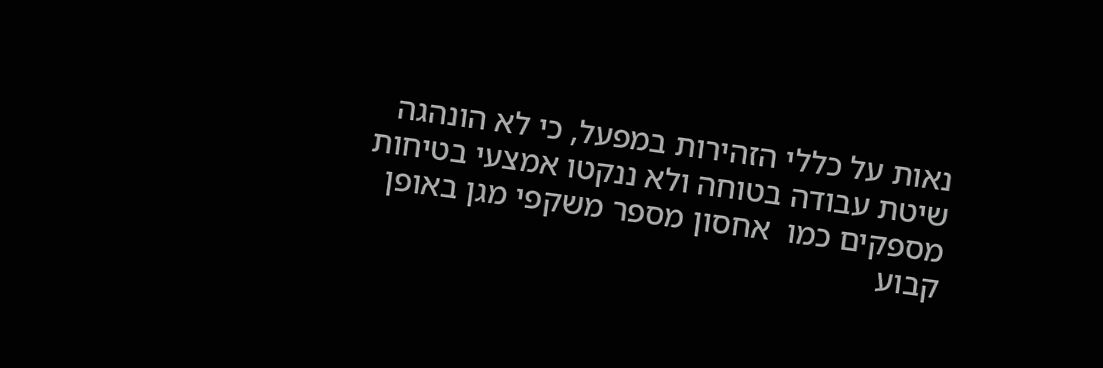נאות על כללי הזהירות במפעל, כי לא הונהגה שיטת עבודה בטוחה ולא ננקטו אמצעי בטיחות מספקים כמו  אחסון מספר משקפי מגן באופן קבוע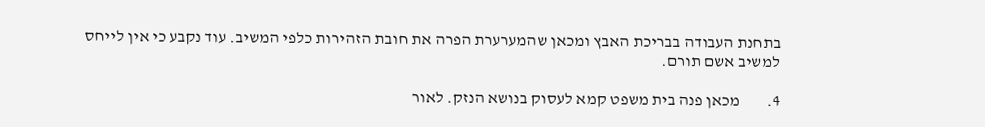בתחנת העבודה בבריכת האבץ ומכאן שהמערערת הפרה את חובת הזהירות כלפי המשיב. עוד נקבע כי אין לייחס למשיב אשם תורם.

4.        מכאן פנה בית משפט קמא לעסוק בנושא הנזק. לאור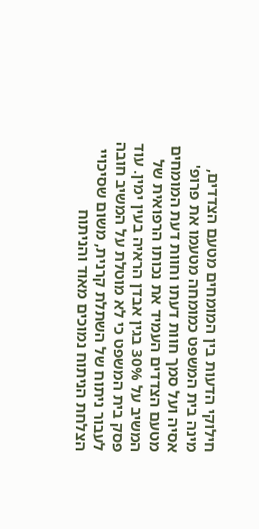חילוקי הדעות בין המומחים מטעם הצדדים, מינה בית המשפט כמומחה מטעמו את פרופ' אסיה ועל סמך חוות דעתו וחוות דעת המומחים מטעם הצדדים העמיד את נכותו הרפואית של המשיב על 30% בגין אבדן הראיה בעין ימין. עוד פסק בית המשפט כי לא מוטלת על המשיב חובה לעבור ניתוח של השתלת קרנית, משום שסיכויי הצלחת הניתוח נמוכים מאוד והניתוח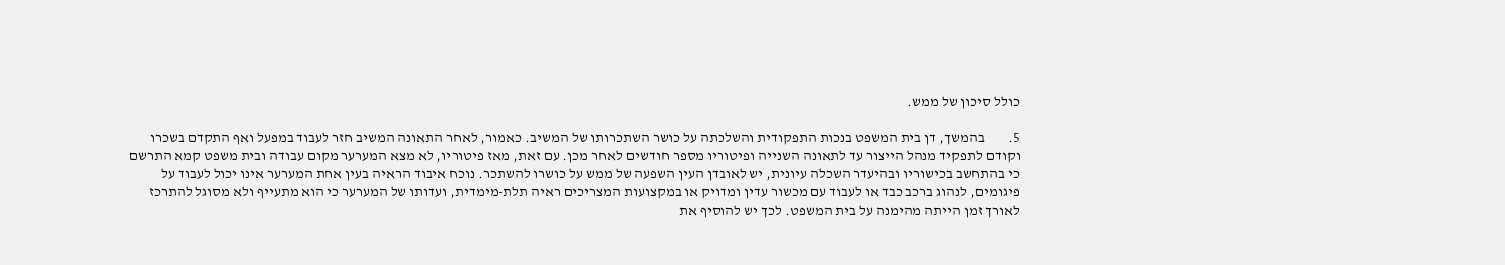כולל סיכון של ממש.

5.        בהמשך, דן בית המשפט בנכות התפקודית והשלכתה על כושר השתכרותו של המשיב. כאמור, לאחר התאונה המשיב חזר לעבוד במפעל ואף התקדם בשכרו וקודם לתפקיד מנהל הייצור עד לתאונה השנייה ופיטוריו מספר חודשים לאחר מכן. עם זאת, מאז פיטוריו, לא מצא המערער מקום עבודה ובית משפט קמא התרשם כי בהתחשב בכישוריו ובהיעדר השכלה עיונית, יש לאובדן העין השפעה של ממש על כושרו להשתכר. נוכח איבוד הראיה בעין אחת המערער אינו יכול לעבוד על פיגומים, לנהוג ברכב כבד או לעבוד עם מכשור עדין ומדויק או במקצועות המצריכים ראיה תלת-מימדית, ועדותו של המערער כי הוא מתעייף ולא מסוגל להתרכז לאורך זמן הייתה מהימנה על בית המשפט. לכך יש להוסיף את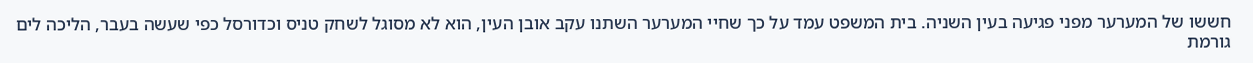חששו של המערער מפני פגיעה בעין השניה. בית המשפט עמד על כך שחיי המערער השתנו עקב אובן העין, הוא לא מסוגל לשחק טניס וכדורסל כפי שעשה בעבר, הליכה לים גורמת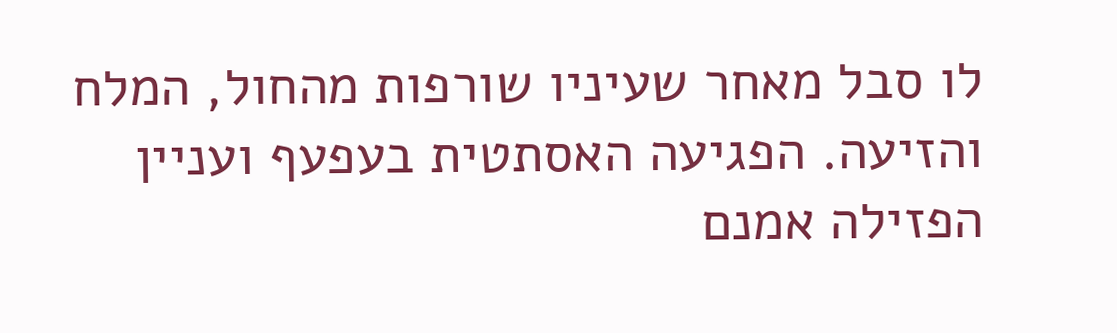לו סבל מאחר שעיניו שורפות מהחול, המלח והזיעה. הפגיעה האסתטית בעפעף ועניין הפזילה אמנם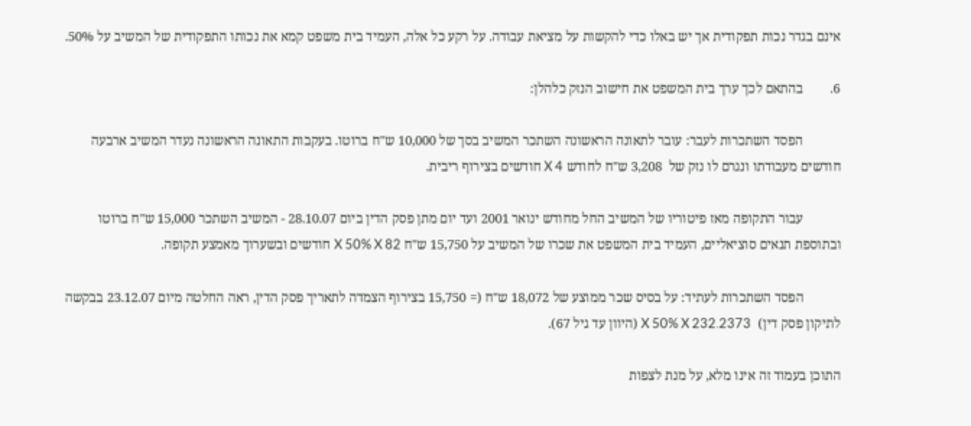אינם בגדר נכות תפקודית אך יש באלו כדי להקשות על מציאת עבודה. על רקע כל אלה, העמיד בית משפט קמא את נכותו התפקודית של המשיב על 50%.

6.        בהתאם לכך ערך בית המשפט את חישוב הנזק כלהלן:

           הפסד השתכרות לעבר: עובר לתאונה הראשונה השתכר המשיב בסך של 10,000 ש"ח ברוטו. בעקבות התאונה הראשונה נעדר המשיב ארבעה חודשים מעבודתו ונגרם לו נזק של  3,208 ש"ח לחודש X 4 חודשים בצירוף ריבית.

           עבור התקופה מאז פיטוריו של המשיב החל מחודש ינואר 2001 ועד יום מתן פסק הדין ביום 28.10.07 - המשיב השתכר 15,000 ש"ח ברוטו ובתוספת תנאים סוציאליים, העמיד בית המשפט את שכרו של המשיב על 15,750 ש"ח X 50% X 82 חודשים ובשערוך מאמצע תקופה.

           הפסד השתכרות לעתיד: על בסיס שכר ממוצע של 18,072 ש"ח (= 15,750 בצירוף הצמדה לתאריך פסק הדין, ראה החלטה מיום 23.12.07 בבקשה לתיקון פסק דין)  X 50% X 232.2373 (היוון עד גיל 67).

התוכן בעמוד זה אינו מלא, על מנת לצפות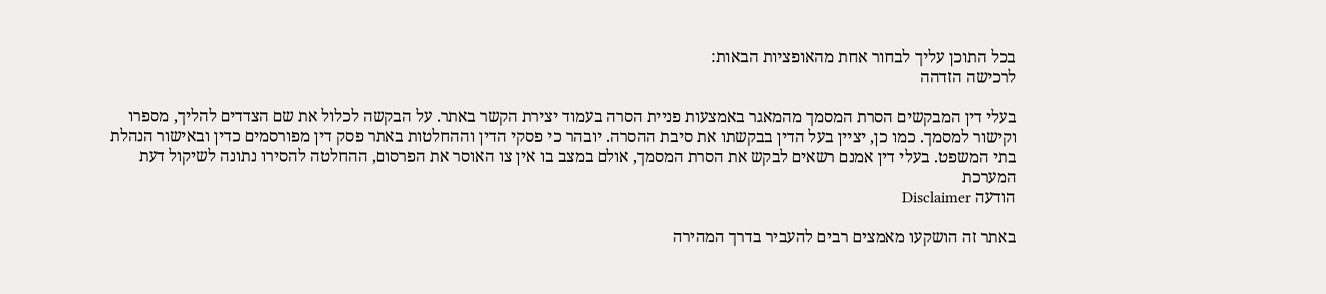בכל התוכן עליך לבחור אחת מהאופציות הבאות:
לרכישה הזדהה

בעלי דין המבקשים הסרת המסמך מהמאגר באמצעות פניית הסרה בעמוד יצירת הקשר באתר. על הבקשה לכלול את שם הצדדים להליך, מספרו וקישור למסמך. כמו כן, יציין בעל הדין בבקשתו את סיבת ההסרה. יובהר כי פסקי הדין וההחלטות באתר פסק דין מפורסמים כדין ובאישור הנהלת בתי המשפט. בעלי דין אמנם רשאים לבקש את הסרת המסמך, אולם במצב בו אין צו האוסר את הפרסום, ההחלטה להסירו נתונה לשיקול דעת המערכת
הודעה Disclaimer

באתר זה הושקעו מאמצים רבים להעביר בדרך המהירה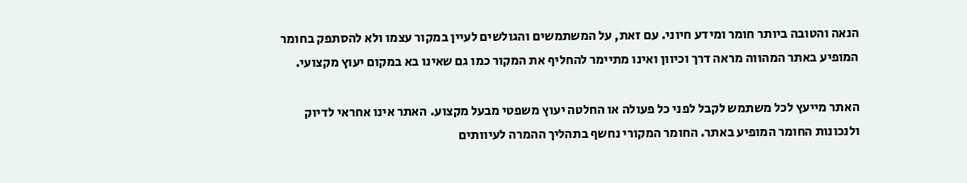הנאה והטובה ביותר חומר ומידע חיוני. עם זאת, על המשתמשים והגולשים לעיין במקור עצמו ולא להסתפק בחומר המופיע באתר המהווה מראה דרך וכיוון ואינו מתיימר להחליף את המקור כמו גם שאינו בא במקום יעוץ מקצועי.

האתר מייעץ לכל משתמש לקבל לפני כל פעולה או החלטה יעוץ משפטי מבעל מקצוע. האתר אינו אחראי לדיוק ולנכונות החומר המופיע באתר. החומר המקורי נחשף בתהליך ההמרה לעיוותים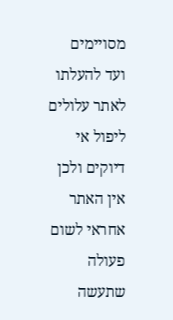מסויימים ועד להעלתו לאתר עלולים ליפול אי דיוקים ולכן אין האתר אחראי לשום פעולה שתעשה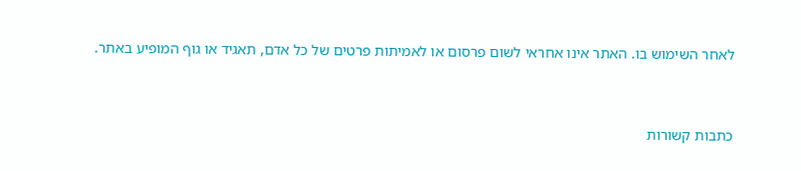לאחר השימוש בו. האתר אינו אחראי לשום פרסום או לאמיתות פרטים של כל אדם, תאגיד או גוף המופיע באתר.


כתבות קשורות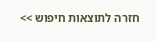חזרה לתוצאות חיפוש >>